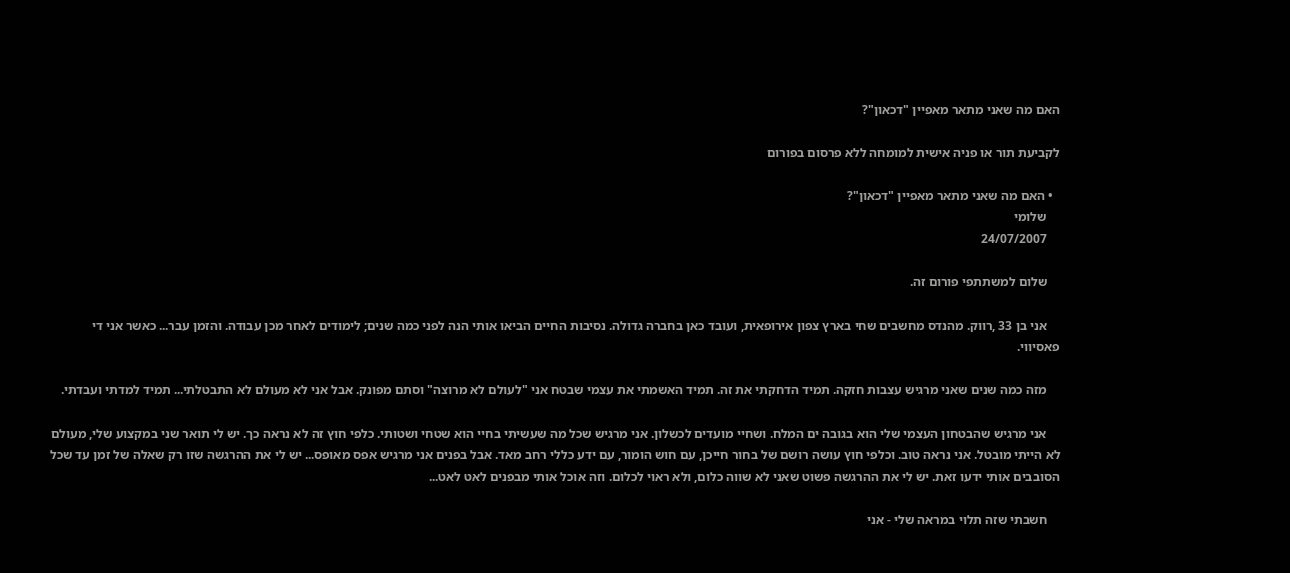האם מה שאני מתאר מאפיין "דכאון"?

לקביעת תור או פניה אישית למומחה ללא פרסום בפורום

  • האם מה שאני מתאר מאפיין "דכאון"?
    שלומי
    24/07/2007

    שלום למשתתפי פורום זה.

    אני בן 33 ,רווק. מהנדס מחשבים שחי בארץ צפון אירופאית, ועובד כאן בחברה גדולה. נסיבות החיים הביאו אותי הנה לפני כמה שנים; לימודים לאחר מכן עבודה. והזמן עבר... כאשר אני די פאסיווי.

    מזה כמה שנים שאני מרגיש עצבות חזקה. תמיד הדחקתי את זה. תמיד האשמתי את עצמי שבטח אני "לעולם לא מרוצה" וסתם מפונק. אבל אני לא מעולם לא התבטלתי... תמיד למדתי ועבדתי.

    אני מרגיש שהבטחון העצמי שלי הוא בגובה ים המלח. ושחיי מועדים לכשלון. אני מרגיש שכל מה שעשיתי בחיי הוא שטחי ושטותי. כלפי חוץ זה לא נראה כך. יש לי תואר שני במקצוע שלי, מעולם לא הייתי מובטל. אני נראה טוב. וכלפי חוץ עושה רושם של בחור חייכן, עם חוש הומור, עם ידע כללי רחב מאד. אבל בפנים אני מרגיש אפס מאופס... יש לי את ההרגשה שזו רק שאלה של זמן עד שכל הסובבים אותי ידעו זאת. יש לי את ההרגשה פשוט שאני לא שווה כלום, ולא ראוי לכלום. וזה אוכל אותי מבפנים לאט לאט...

    חשבתי שזה תלוי במראה שלי - אני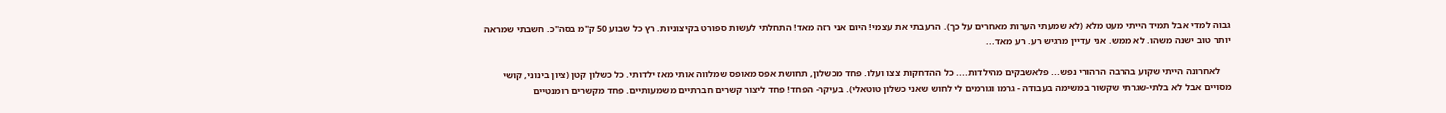גבוה למדי אבל תמיד הייתי מעט מלא (לא שמעתי הערות מאחרים על כך). הרעבתי את עצמי! היום אני רזה מאד! התחלתי לעשות ספורט בקיצוניות. רץ כל שבוע 50 ק"מ בסה"כ. חשבתי שמראה יותר טוב ישנה משהו. לא ממש. אני עדיין מרגיש רע. רע מאד...

    לאחרונה הייתי שקוע בהרבה הרהורי נפש... פלאשבקים מהילדות.... כל ההדחקות צצו ועלו. פחד מכשלון, תחושת אפס מאופס שמלווה אותי מאז ילדותי. כל כשלון קטן (ציון בינוני, קושי מסויים אבל לא בלתי-שגרתי שקשור במשימה בעבודה - גרמו וגורמים לי לחוש שאני כשלון טוטאלי). בעיקר- הפחד! פחד ליצור קשרים חברתיים משמעותיים. פחד מקשרים רומנטיים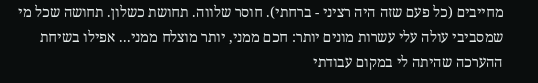מחייבים (כל פעם שזה היה רציני - ברחתי). חוסר שלווה. תחושת כשלון. תחושה שכל מי שמסביבי עולה עלי עשרות מונים יותר: חכם ממני, יותר מוצלח ממני... אפילו בשיחת ההערכה שהיתה לי במקום עבודתי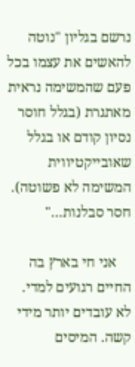נרשם בגליון "נוטה להאשים את עצמו בכל פעם שהמשימה נראית מאתגרת (בגלל חוסר נסיון קודם או בגלל שאובייקטיווית המשימה לא פשוטה). חסר סבלנות..."

    אני חי בארץ בה החיים רגועים למדי. לא עובדים יותר מידי קשה. המיסים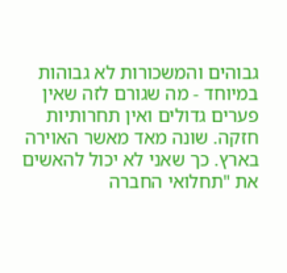גבוהים והמשכורות לא גבוהות במיוחד - מה שגורם לזה שאין פערים גדולים ואין תחרותיות חזקה. שונה מאד מאשר האוירה בארץ. כך שאני לא יכול להאשים את "תחלואי החברה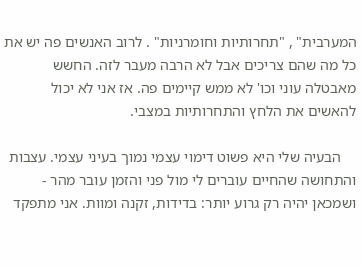המערבית" , "תחרותיות וחומרניות" . לרוב האנשים פה יש את כל מה שהם צריכים אבל לא הרבה מעבר לזה. החשש מאבטלה עוני וכו' לא ממש קיימים פה. אז אני לא יכול להאשים את הלחץ והתחרותיות במצבי.

    הבעיה שלי היא פשוט דימוי עצמי נמוך בעיני עצמי. עצבות והתחושה שהחיים עוברים לי מול פני והזמן עובר מהר - ושמכאן יהיה רק גרוע יותר: בדידות, זקנה ומוות. אני מתפקד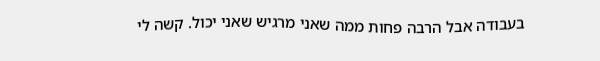בעבודה אבל הרבה פחות ממה שאני מרגיש שאני יכול. קשה לי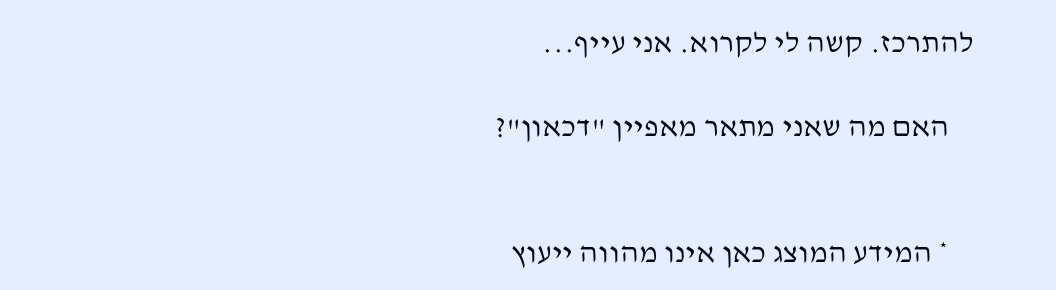להתרכז. קשה לי לקרוא. אני עייף...

    האם מה שאני מתאר מאפיין "דכאון"?


    * המידע המוצג כאן אינו מהווה ייעוץ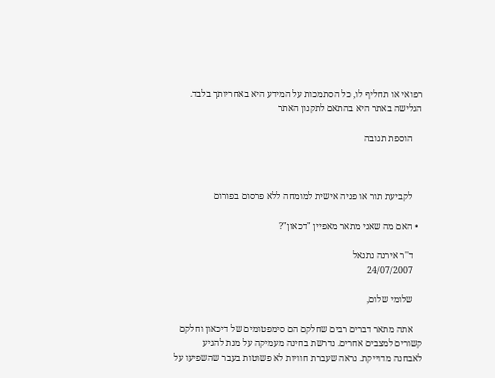רפואי או תחליף לו, כל הסתמכות על המידע היא באחריותך בלבד. הגלישה באתר היא בהתאם לתקנון האתר

    הוספת תגובה



    לקביעת תור או פניה אישית למומחה ללא פרסום בפורום

  • האם מה שאני מתאר מאפיין "דכאון"?

    ד''ר אירנה נתנאל
    24/07/2007

    שלומי שלום,

    אתה מתאר דברים רבים שחלקם הם סימפטומים של דיכאון וחלקם קשורים למצבים אחרים. נדרשת בחינה מעמיקה על מנת להגיע לאבחנה מדוייקת. נראה שעברת חוויות לא פשוטות בעבר שהשפיעו על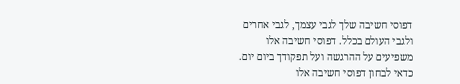דפוסי חשיבה שלך לגבי עצמך, לגבי אחרים ולגבי העולם בכלל. דפוסי חשיבה אלו משפיעים על ההרגשה ועל תפקודך ביום יום. כדאי לבחון דפוסי חשיבה אלו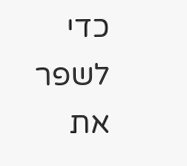כדי לשפר את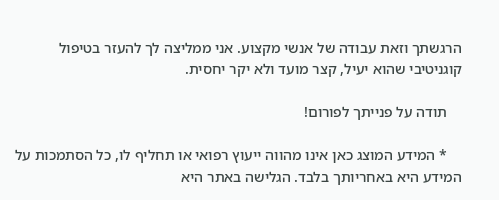הרגשתך וזאת עבודה של אנשי מקצוע. אני ממליצה לך להעזר בטיפול קוגניטיבי שהוא יעיל, קצר מועד ולא יקר יחסית.

    תודה על פנייתך לפורום!

    * המידע המוצג כאן אינו מהווה ייעוץ רפואי או תחליף לו, כל הסתמכות על המידע היא באחריותך בלבד. הגלישה באתר היא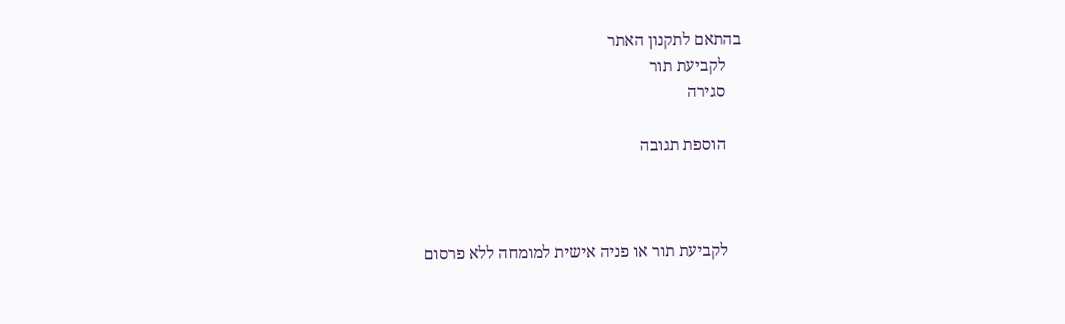בהתאם לתקנון האתר
    לקביעת תור
    סגירה

    הוספת תגובה



    לקביעת תור או פניה אישית למומחה ללא פרסום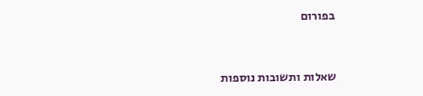בפורום


שאלות ותשובות נוספות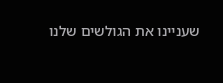שעניינו את הגולשים שלנו